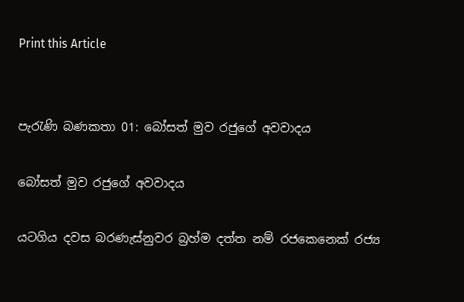Print this Article


පැරැණි බණකතා 01: බෝසත් මුව රජුගේ අවවාදය

බෝසත් මුව රජුගේ අවවාදය

යටගිය දවස බරණැස්නුවර බ්‍රහ්ම දත්ත නම් රජකෙනෙක් රජ්‍ය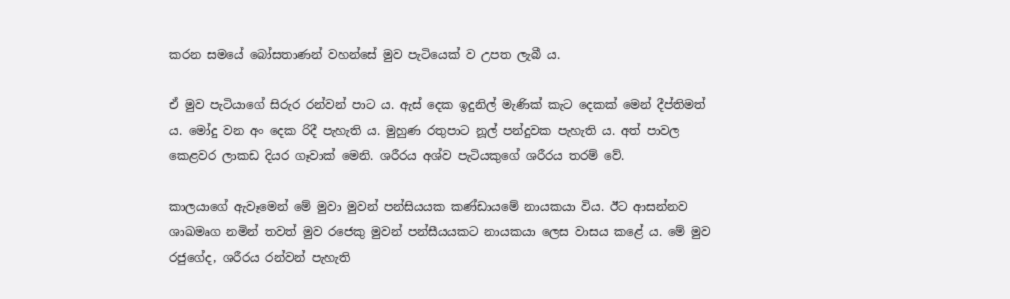කරන සමයේ බෝසතාණන් වහන්සේ මුව පැටියෙක් ව උපත ලැබී ය.

ඒ මුව පැටියාගේ සිරුර රන්වන් පාට ය. ඇස් දෙක ඉදුනිල් මැණික් කැට දෙකක් මෙන් දීප්තිමත් ය. මෝදු වන අං දෙක රිදී පැහැති ය. මුහුණ රතුපාට නූල් පන්දුවක පැහැති ය. අත් පාවල කෙළවර ලාකඩ දියර ගෑවාක් මෙනි. ශරීරය අශ්ව පැටියකුගේ ශරීරය තරම් වේ.

කාලයාගේ ඇවෑමෙන් මේ මුවා මුවන් පන්සියයක කණ්ඩායමේ නායකයා විය. ඊට ආසන්නව ශාඛමෘග නමින් තවත් මුව රජෙකු මුවන් පන්සීයයකට නායකයා ලෙස වාසය කළේ ය. මේ මුව රජුගේද, ශරීරය රන්වන් පැහැති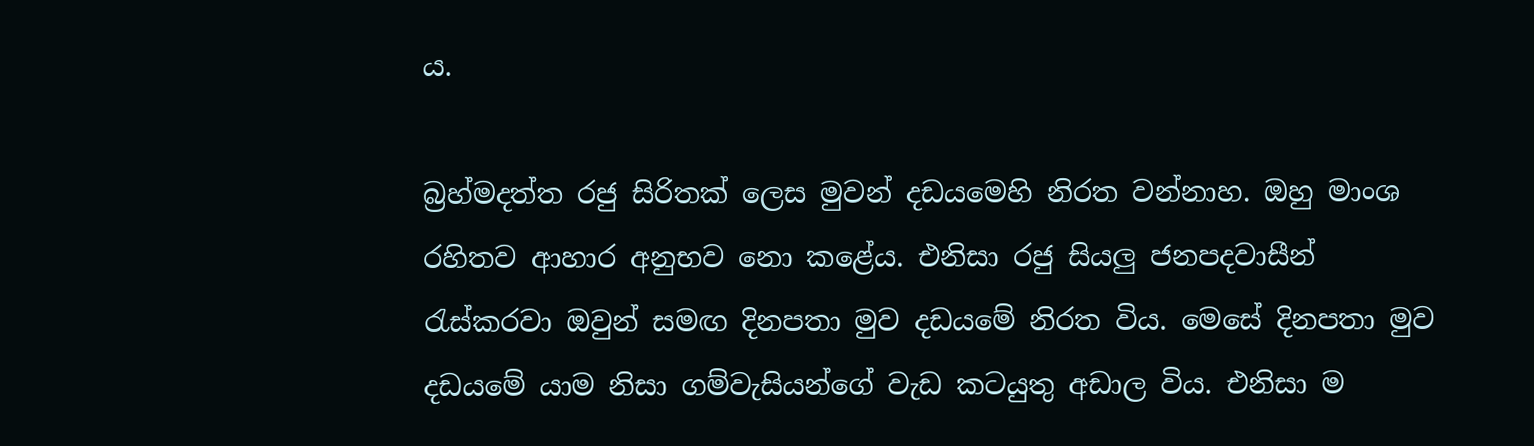ය.

බ්‍රහ්මදත්ත රජු සිරිතක් ලෙස මුවන් දඩයමෙහි නිරත වන්නාහ. ඔහු මාංශ රහිතව ආහාර අනුභව නො කළේය. එනිසා රජු සියලු ජනපදවාසීන් රැස්කරවා ඔවුන් සමඟ දිනපතා මුව දඩයමේ නිරත විය. මෙසේ දිනපතා මුව දඩයමේ යාම නිසා ගම්වැසියන්ගේ වැඩ කටයුතු අඩාල විය. එනිසා ම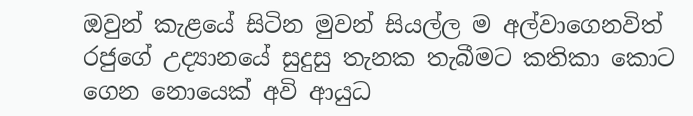ඔවුන් කැළයේ සිටින මුවන් සියල්ල ම අල්වාගෙනවිත් රජුගේ උද්‍යානයේ සුදුසු තැනක තැබීමට කතිකා කොට ගෙන නොයෙක් අවි ආයුධ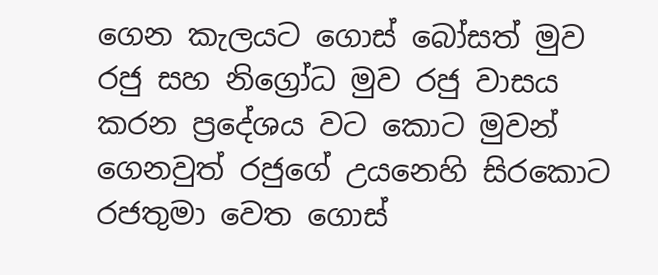ගෙන කැලයට ගොස් බෝසත් මුව රජු සහ නිග්‍රෝධ මුව රජු වාසය කරන ප්‍රදේශය වට කොට මුවන් ගෙනවුත් රජුගේ උයනෙහි සිරකොට රජතුමා වෙත ගොස්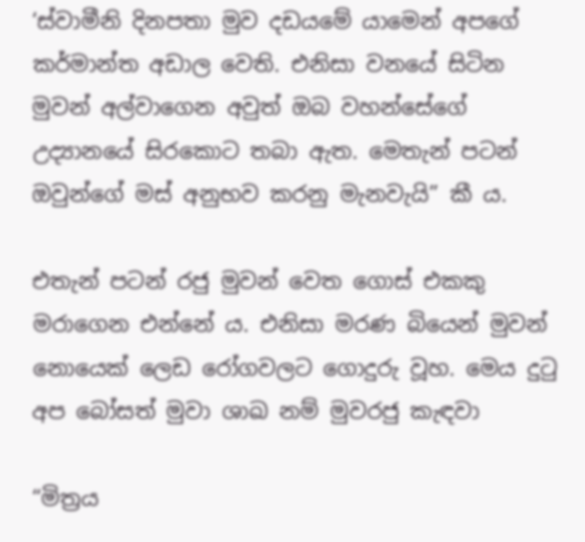‘ස්වාමීනි දිනපතා මුව දඩයමේ යාමෙන් අපගේ කර්මාන්ත අඩාල වෙති. එනිසා වනයේ සිටින මුවන් අල්වාගෙන අවුත් ඔබ වහන්සේගේ උද්‍යානයේ සිරකොට තබා ඇත. මෙතැන් පටන් ඔවුන්ගේ මස් අනුභව කරනු මැනවැයි” කී ය.

එතැන් පටන් රජු මුවන් වෙත ගොස් එකකු මරාගෙන එන්නේ ය. එනිසා මරණ බියෙන් මුවන් නොයෙක් ලෙඩ රෝගවලට ගොදුරු වූහ. මෙය දුටු අප බෝසත් මුවා ශාඛ නම් මුවරජු කැඳවා

“මිත්‍රය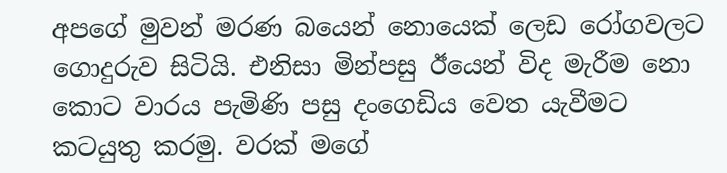අපගේ මුවන් මරණ බයෙන් නොයෙක් ලෙඩ රෝගවලට ගොදුරුව සිටියි. එනිසා මින්පසු ඊයෙන් විද මැරීම නො කොට වාරය පැමිණි පසු දංගෙඩිය වෙත යැවීමට කටයුතු කරමු. වරක් මගේ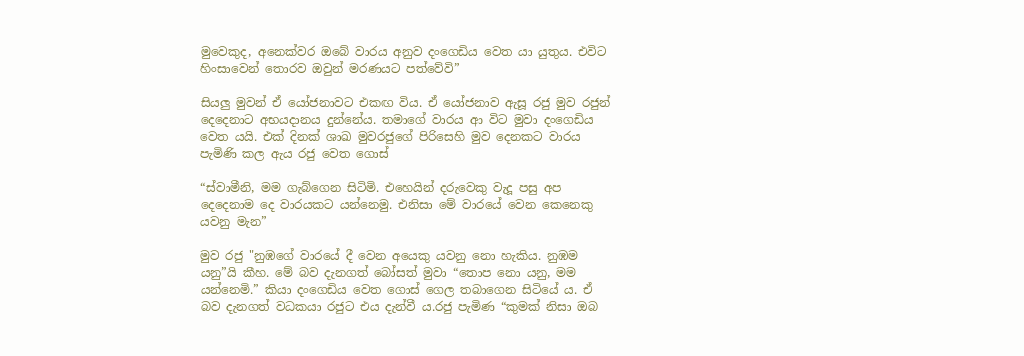මුවෙකුද, අනෙක්වර ඔබේ වාරය අනුව දංගෙඩිය වෙත යා යුතුය. එවිට හිංසාවෙන් තොරව ඔවුන් මරණයට පත්වේවි”

සියලු මුවන් ඒ යෝජනාවට එකඟ විය. ඒ යෝජනාව ඇසූ රජු මුව රජුන් දෙදෙනාට අභයදානය දුන්නේය. තමාගේ වාරය ආ විට මුවා දංගෙඩිය වෙත යයි. එක් දිනක් ශාඛ මුවරජුගේ පිරිසෙහි මුව දෙනකට වාරය පැමිණි කල ඇය රජු වෙත ගොස්

“ස්වාමීනි, මම ගැබ්ගෙන සිටිමි. එහෙයින් දරුවෙකු වැදූ පසු අප දෙදෙනාම දෙ වාරයකට යන්නෙමු. එනිසා මේ වාරයේ වෙන කෙනෙකු යවනු මැන”

මුව රජු "නුඹගේ වාරයේ දී වෙන අයෙකු යවනු නො හැකිය. නුඹම යනු”යි කීහ. මේ බව දැනගත් බෝසත් මුවා “තොප නො යනු, මම යන්නෙමි.” කියා දංගෙඩිය වෙත ගොස් ගෙල තබාගෙන සිටියේ ය. ඒ බව දැනගත් වධකයා රජුට එය දැන්වී ය.රජු පැමිණ “කුමක් නිසා ඔබ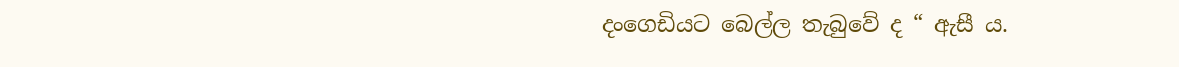දංගෙඩියට බෙල්ල තැබුවේ ද “ ඇසී ය.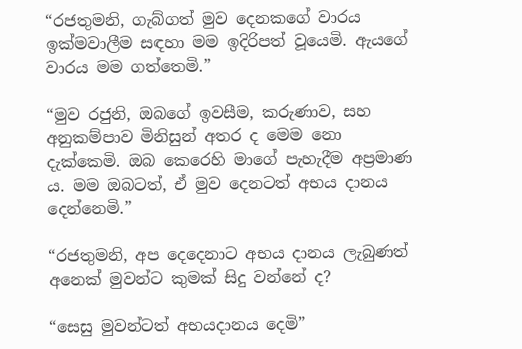“රජතුමනි, ගැබ්ගත් මුව දෙනකගේ වාරය ඉක්මවාලීම සඳහා මම ඉදිරිපත් වූයෙමි. ඇයගේ වාරය මම ගත්තෙමි.”

“මුව රජුනි, ඔබගේ ඉවසීම, කරුණාව, සහ අනුකම්පාව මිනිසුන් අතර ද මෙම නො දැක්කෙමි. ඔබ කෙරෙහි මාගේ පැහැදීම අප්‍රමාණ ය. මම ඔබටත්, ඒ මුව දෙනටත් අභය දානය දෙන්නෙමි.”

“රජතුමනි, අප දෙදෙනාට අභය දානය ලැබුණත් අනෙක් මුවන්ට කුමක් සිදු වන්නේ ද?

“සෙසු මුවන්ටත් අභයදානය දෙමි”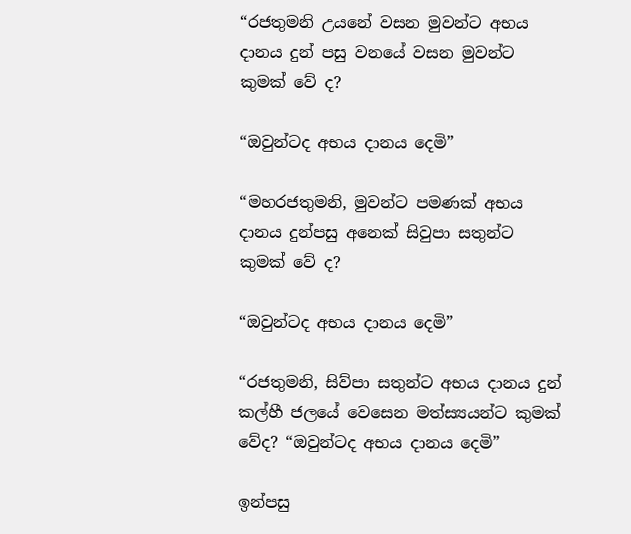“රජතුමනි උයනේ වසන මුවන්ට අභය දානය දුන් පසු වනයේ වසන මුවන්ට කුමක් වේ ද?

“ඔවුන්ටද අභය දානය දෙමි”

“මහරජතුමනි, මුවන්ට පමණක් අභය දානය දුන්පසු අනෙක් සිවුපා සතුන්ට කුමක් වේ ද?

“ඔවුන්ටද අභය දානය දෙමි”

“රජතුමනි, සිව්පා සතුන්ට අභය දානය දුන් කල්හී ජලයේ වෙසෙන මත්ස්‍යයන්ට කුමක් වේද? “ඔවුන්ටද අභය දානය දෙමි”

ඉන්පසු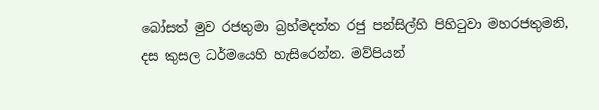බෝසත් මුව රජතුමා බ්‍රහ්මදත්ත රජු පන්සිල්හි පිහිටුවා මහරජතුමනි, දස කුසල ධර්මයෙහි හැසිරෙන්න. මව්පියන්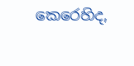කෙරෙහිද,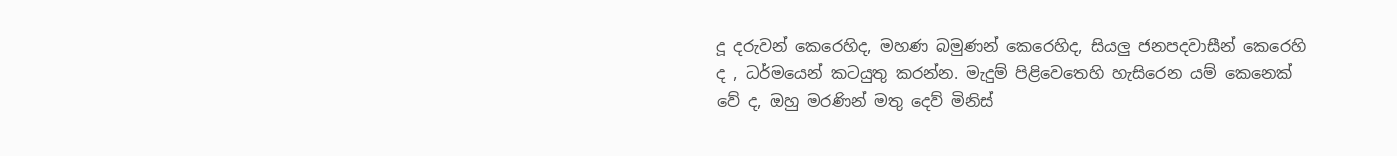දූ දරුවන් කෙරෙහිද, මහණ බමුණන් කෙරෙහිද, සියලු ජනපදවාසීන් කෙරෙහි ද , ධර්මයෙන් කටයුතු කරන්න. මැදුම් පිළිවෙතෙහි හැසිරෙන යම් කෙනෙක් වේ ද, ඔහු මරණින් මතු දෙව් මිනිස්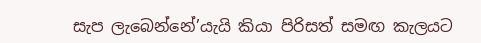සැප ලැබෙන්නේ’යැයි කියා පිරිසත් සමඟ කැලයට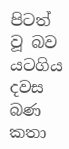පිටත් වූ බව යටගිය දවස බණ කතා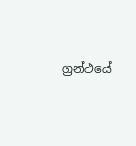ග්‍රන්ථයේ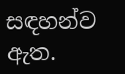සඳහන්ව ඇත.